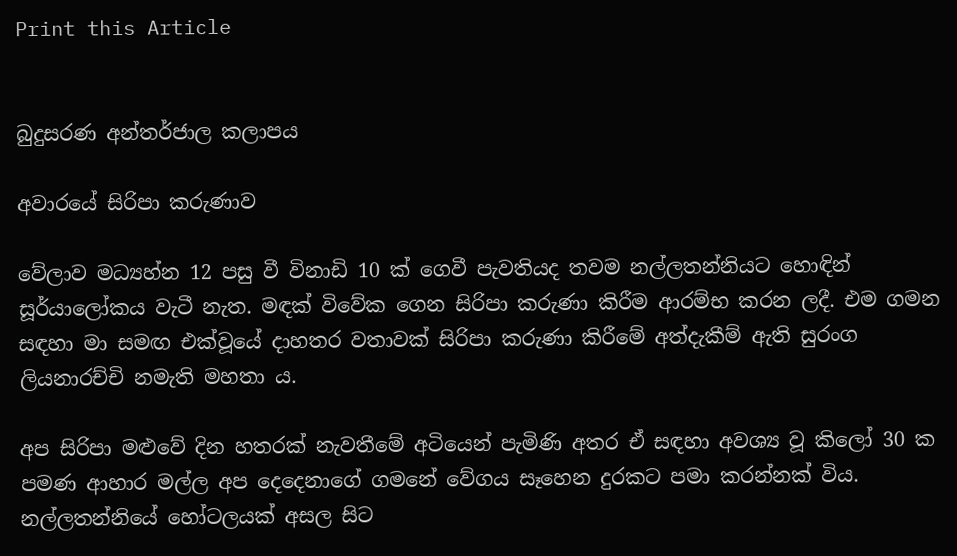Print this Article


බුදුසරණ අන්තර්ජාල කලාපය

අවාරයේ සිරිපා කරුණාව

වේලාව මධ්‍යහ්න 12 පසු වී විනාඩි 10 ක් ගෙවී පැවතියද තවම නල්ලතන්නියට හොඳින් සූර්යාලෝකය වැටී නැත. මඳක් විවේක ගෙන සිරිපා කරුණා කිරීම ආරම්භ කරන ලදී. එම ගමන සඳහා මා සමඟ එක්වූයේ දාහතර වතාවක් සිරිපා කරුණා කිරීමේ අත්දැකීම් ඇති සුරංග ලියනාරච්චි නමැති මහතා ය.

අප සිරිපා මළුවේ දින හතරක් නැවතීමේ අටියෙන් පැමිණි අතර ඒ සඳහා අවශ්‍ය වූ කිලෝ 30 ක පමණ ආහාර මල්ල අප දෙදෙනාගේ ගමනේ වේගය සෑහෙන දුරකට පමා කරන්නක් විය. නල්ලතන්නියේ හෝටලයක් අසල සිට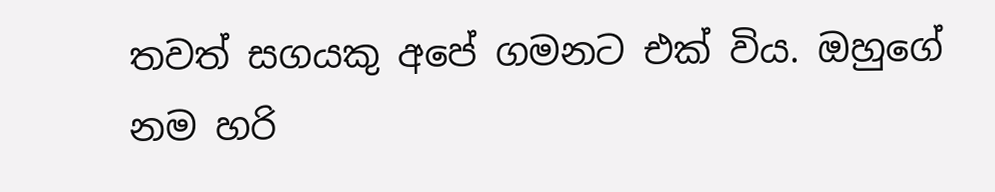තවත් සගයකු අපේ ගමනට එක් විය. ඔහුගේ නම හරි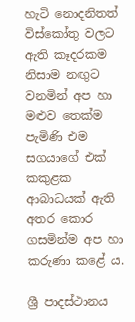හැටි නොදනිතත් විස්කෝතු වලට ඇති කෑදරකම නිසාම නඟුට වනමින් අප හා මළුව තෙක්ම පැමිණි එම සගයාගේ එක් කකුළක ආබාධයක් ඇති අතර කොර ගසමින්ම අප හා කරුණා කළේ ය.

ශ්‍රී පාදස්ථානය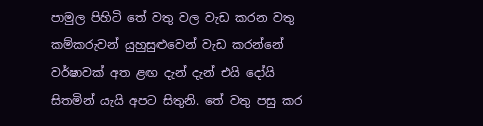පාමුල පිහිටි තේ වතු වල වැඩ කරන වතු කම්කරුවන් යුහුසුළුවෙන් වැඩ කරන්නේ වර්ෂාවක් අත ළඟ දැන් දැන් එයි දෝයි සිතමින් යැයි අපට සිතුනි. තේ වතු පසු කර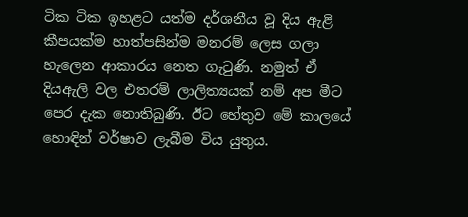ටික ටික ඉහළට යත්ම දර්ශනීය වූ දිය ඇළි කීපයක්ම හාත්පසින්ම මනරම් ලෙස ගලා හැලෙන ආකාරය නෙත ගැටුණි. නමුත් ඒ දියඇලි වල එතරම් ලාලිත්‍යයක් නම් අප මීට පෙර දැක නොතිබුණි. ඊට හේතුව මේ කාලයේ හොඳින් වර්ෂාව ලැබීම විය යුතුය.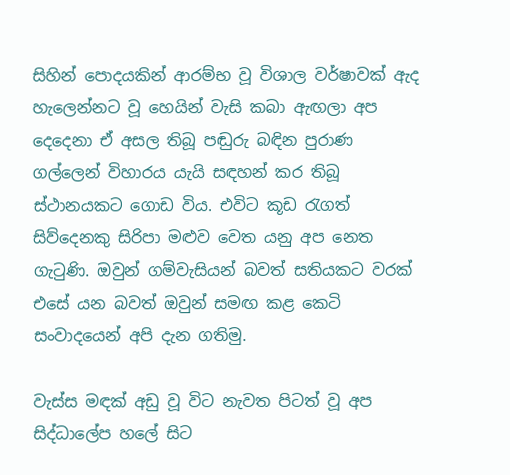සිහින් පොදයකින් ආරම්භ වූ විශාල වර්ෂාවක් ඇද හැලෙන්නට වූ හෙයින් වැසි කබා ඇඟලා අප දෙදෙනා ඒ අසල තිබූ පඬුරු බඳින පුරාණ ගල්ලෙන් විහාරය යැයි සඳහන් කර තිබූ ස්ථානයකට ගොඩ විය. එවිට කූඩ රැගත් සිව්දෙනකු සිරිපා මළුව වෙත යනු අප නෙත ගැටුණි. ඔවුන් ගම්වැසියන් බවත් සතියකට වරක් එසේ යන බවත් ඔවුන් සමඟ කළ කෙටි සංවාදයෙන් අපි දැන ගතිමු.

වැස්ස මඳක් අඩු වූ විට නැවත පිටත් වූ අප සිද්ධාලේප හලේ සිට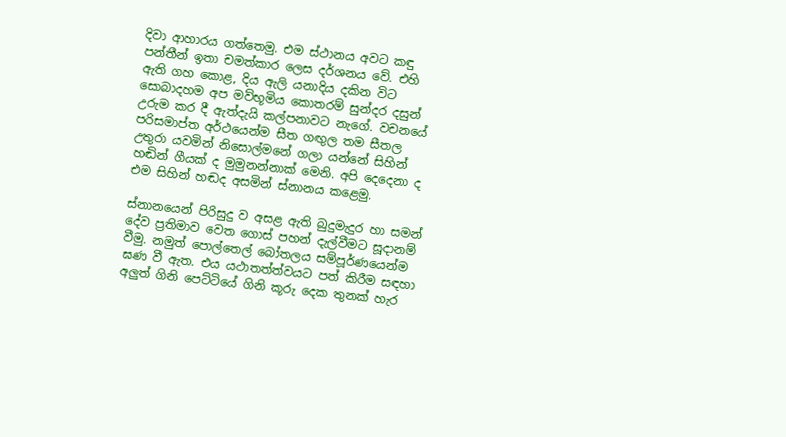දිවා ආහාරය ගත්තෙමු. එම ස්ථානය අවට කඳු පන්තීන් ඉතා චමත්කාර ලෙස දර්ශනය වේ. එහි ඇති ගහ කොළ, දිය ඇලි යනාදිය දකින විට සොබාදහම අප මව්භූමිය කොතරම් සුන්දර දසුන් උරුම කර දී ඇත්දැයි කල්පනාවට නැගේ. වචනයේ පරිසමාප්ත අර්ථයෙන්ම සීත ගඟුල තම සීතල උතුරා යවමින් නිසොල්මනේ ගලා යන්නේ සිහින් හඬින් ගීයක් ද මුමුනන්නාක් මෙනි. අපි දෙදෙනා ද එම සිහින් හඬද අසමින් ස්නානය කළෙමු.

ස්නානයෙන් පිරිසුදු ව අසළ ඇති බුදුමැදුර හා සමන් දේව ප්‍රතිමාව වෙත ගොස් පහන් දැල්වීමට සූදානම් වීමු. නමුත් පොල්තෙල් බෝතලය සම්පූර්ණයෙන්ම ඝණ වී ඇත. එය යථාතත්ත්වයට පත් කිරීම සඳහා අලුත් ගිනි පෙට්ටියේ ගිනි කූරු දෙක තුනක් හැර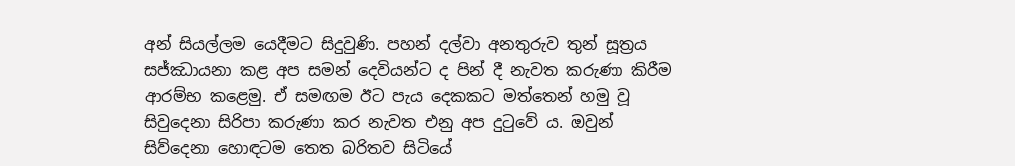අන් සියල්ලම යෙදීමට සිදුවුණි. පහන් දල්වා අනතුරුව තුන් සූත්‍රය සජ්ඣායනා කළ අප සමන් දෙවියන්ට ද පින් දී නැවත කරුණා කිරීම ආරම්භ කළෙමු. ඒ සමඟම ඊට පැය දෙකකට මත්තෙන් හමු වූ සිවුදෙනා සිරිපා කරුණා කර නැවත එනු අප දුටුවේ ය. ඔවුන් සිව්දෙනා හොඳටම තෙත බරිතව සිටියේ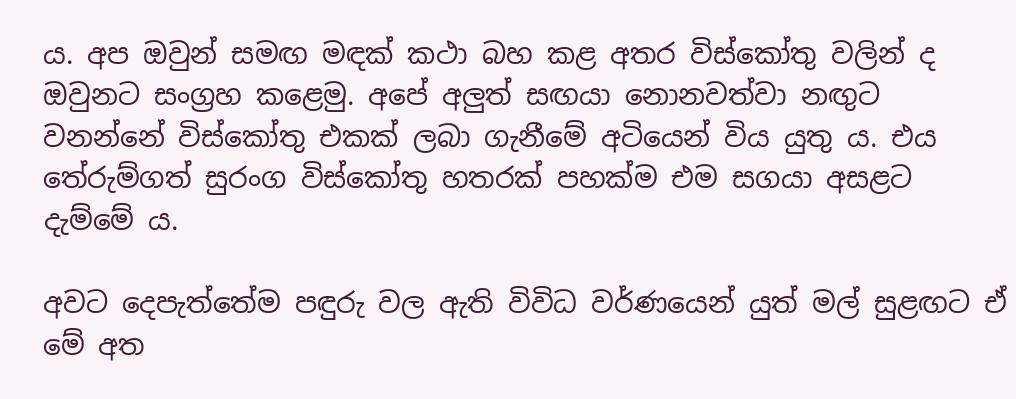ය. අප ඔවුන් සමඟ මඳක් කථා බහ කළ අතර විස්කෝතු වලින් ද ඔවුනට සංග්‍රහ කළෙමු. අපේ අලුත් සඟයා නොනවත්වා නඟුට වනන්නේ විස්කෝතු එකක් ලබා ගැනීමේ අටියෙන් විය යුතු ය. එය තේරුම්ගත් සුරංග විස්කෝතු හතරක් පහක්ම එම සගයා අසළට දැම්මේ ය.

අවට දෙපැත්තේම පඳුරු වල ඇති විවිධ වර්ණයෙන් යුත් මල් සුළඟට ඒ මේ අත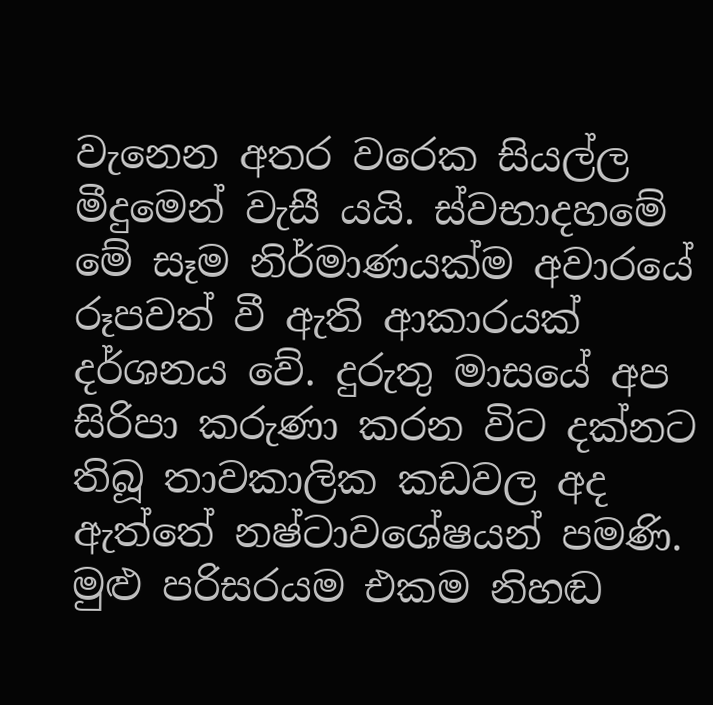වැනෙන අතර වරෙක සියල්ල මීදුමෙන් වැසී යයි. ස්වභාදහමේ මේ සෑම නිර්මාණයක්ම අවාරයේ රූපවත් වී ඇති ආකාරයක් දර්ශනය වේ. දුරුතු මාසයේ අප සිරිපා කරුණා කරන විට දක්නට තිබූ තාවකාලික කඩවල අද ඇත්තේ නෂ්ටාවශේෂයන් පමණි. මුළු පරිසරයම එකම නිහඬ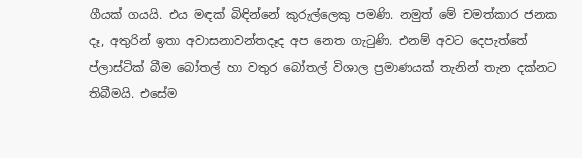ගීයක් ගයයි. එය මඳක් බිඳින්නේ කුරුල්ලෙකු පමණි. නමුත් මේ චමත්කාර ජනක දෑ, අතුරින් ඉතා අවාසනාවන්තදෑද අප නෙත ගැටුණි. එනම් අවට දෙපැත්තේ ප්ලාස්ටික් බීම බෝතල් හා වතුර බෝතල් විශාල ප්‍රමාණයක් තැනින් තැන දක්නට තිබීමයි. එසේම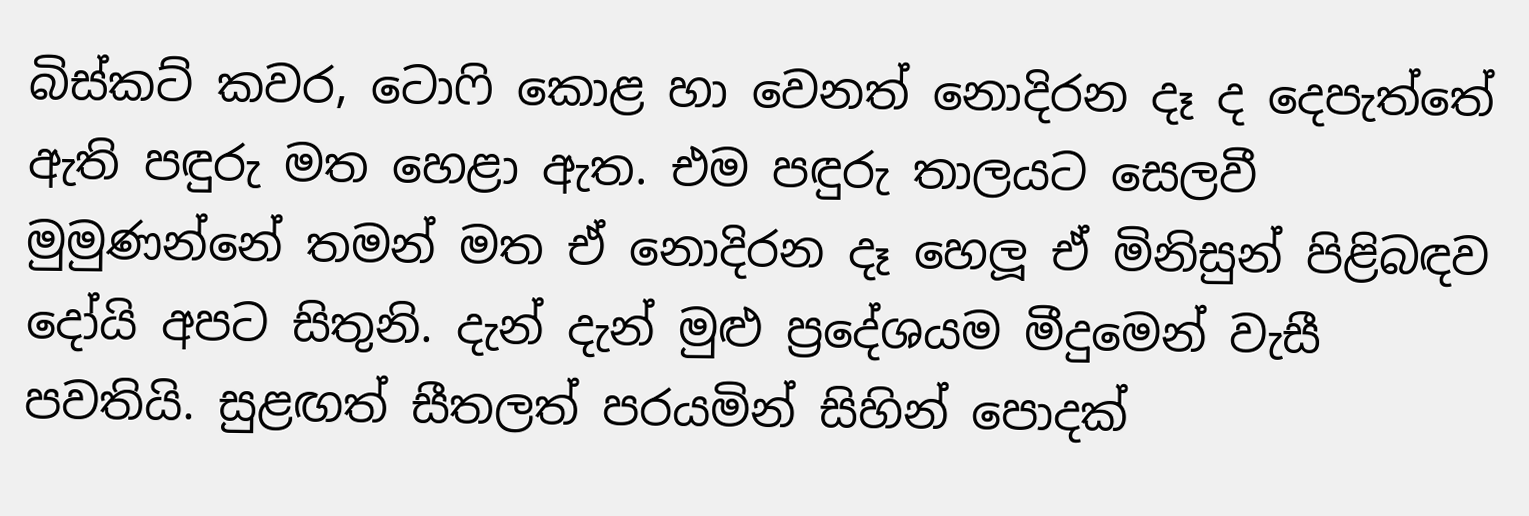බිස්කට් කවර, ටොෆි කොළ හා වෙනත් නොදිරන දෑ ද දෙපැත්තේ ඇති පඳුරු මත හෙළා ඇත. එම පඳුරු තාලයට සෙලවී මුමුණන්නේ තමන් මත ඒ නොදිරන දෑ හෙලූ ඒ මිනිසුන් පිළිබඳව දෝයි අපට සිතුනි. දැන් දැන් මුළු ප්‍රදේශයම මීදුමෙන් වැසී පවතියි. සුළඟත් සීතලත් පරයමින් සිහින් පොදක්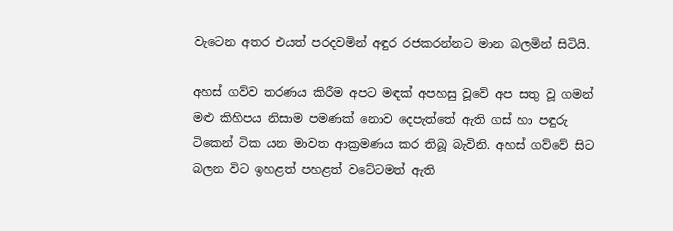වැටෙන අතර එයත් පරදවමින් අඳුර රජකරන්නට මාන බලමින් සිටියි.

අහස් ගව්ව තරණය කිරීම අපට මඳක් අපහසු වූවේ අප සතු වූ ගමන් මළු කිහිපය නිසාම පමණක් නොව දෙපැත්තේ ඇති ගස් හා පඳුරු ටිකෙන් ටික යන මාවත ආක්‍රමණය කර තිබූ බැවිනි. අහස් ගව්වේ සිට බලන විට ඉහළත් පහළත් වටේටමත් ඇති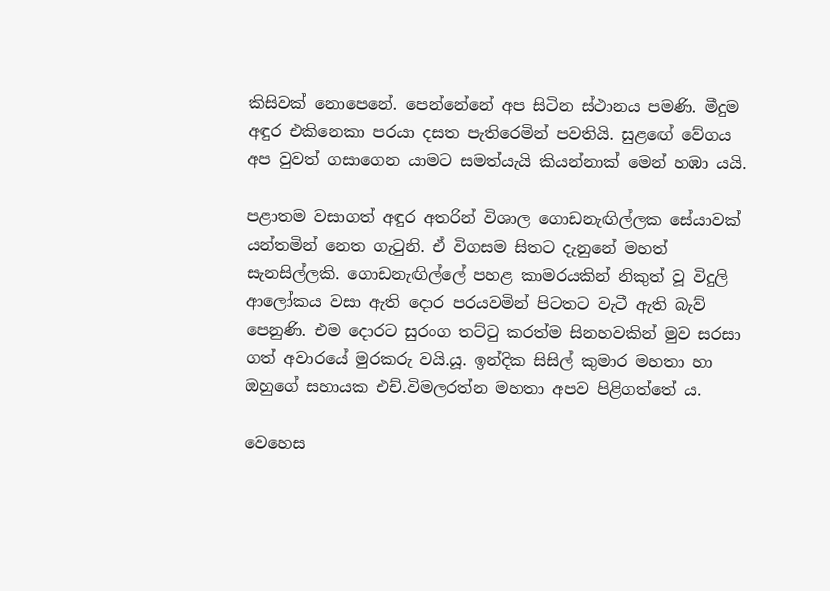කිසිවක් නොපෙනේ. පෙන්නේනේ අප සිටින ස්ථානය පමණි. මීදුම අඳුර එකිනෙකා පරයා දසත පැතිරෙමින් පවතියි. සුළඟේ වේගය අප වුවත් ගසාගෙන යාමට සමත්යැයි කියන්නාක් මෙන් හඹා යයි.

පළාතම වසාගත් අඳුර අතරින් විශාල ගොඩනැඟිල්ලක සේයාවක් යන්තමින් නෙත ගැටුනි. ඒ විගසම සිතට දැනුනේ මහත් සැනසිල්ලකි. ගොඩනැඟිල්ලේ පහළ කාමරයකින් නිකුත් වූ විදුලි ආලෝකය වසා ඇති දොර පරයවමින් පිටතට වැටී ඇති බැව් පෙනුණි. එම දොරට සුරංග තට්ටු කරත්ම සිනහවකින් මුව සරසා ගත් අවාරයේ මුරකරු වයි.යූ. ඉන්දික සිසිල් කුමාර මහතා හා ඔහුගේ සහායක එච්.විමලරත්න මහතා අපව පිළිගත්තේ ය.

වෙහෙස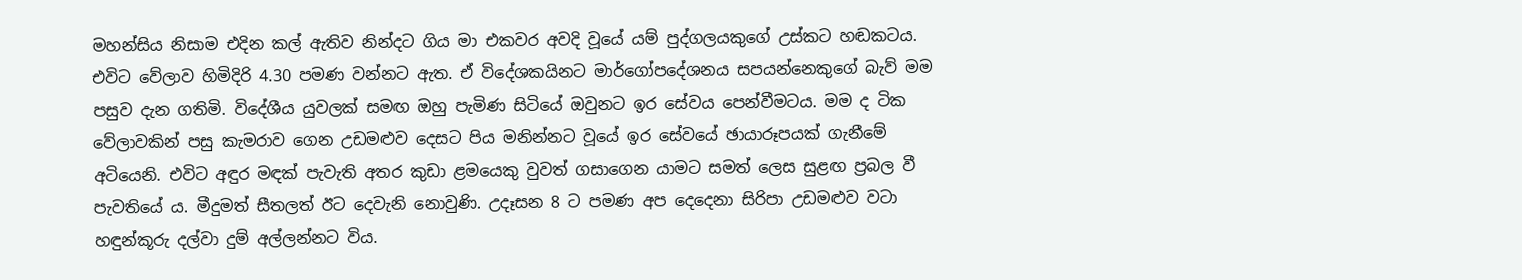මහන්සිය නිසාම එදින කල් ඇතිව නින්දට ගිය මා එකවර අවදි වූයේ යම් පුද්ගලයකුගේ උස්කට හඬකටය. එවිට වේලාව හිමිදිරි 4.30 පමණ වන්නට ඇත. ඒ විදේශකයිනට මාර්ගෝපදේශනය සපයන්නෙකුගේ බැව් මම පසුව දැන ගතිමි. විදේශීය යුවලක් සමඟ ඔහු පැමිණ සිටියේ ඔවුනට ඉර සේවය පෙන්වීමටය. මම ද ටික වේලාවකින් පසු කැමරාව ගෙන උඩමළුව දෙසට පිය මනින්නට වූයේ ඉර සේවයේ ඡායාරූපයක් ගැනීමේ අටියෙනි. එවිට අඳුර මඳක් පැවැති අතර කුඩා ළමයෙකු වුවත් ගසාගෙන යාමට සමත් ලෙස සුළඟ ප්‍රබල වී පැවතියේ ය. මීදුමත් සීතලත් ඊට දෙවැනි නොවුණි. උදෑසන 8 ට පමණ අප දෙදෙනා සිරිපා උඩමළුව වටා හඳුන්කූරු දල්වා දුම් අල්ලන්නට විය.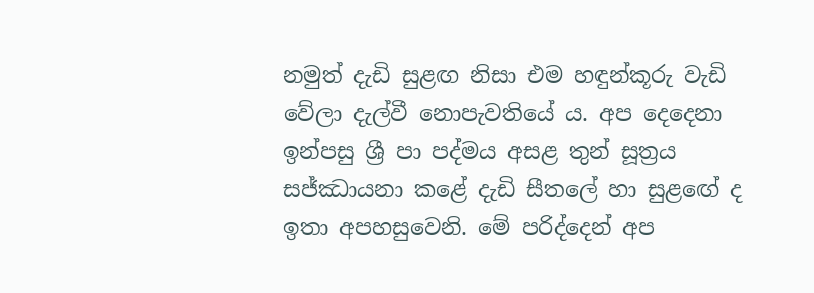නමුත් දැඩි සුළඟ නිසා එම හඳුන්කූරු වැඩි වේලා දැල්වී නොපැවතියේ ය. අප දෙදෙනා ඉන්පසු ශ්‍රී පා පද්මය අසළ තුන් සූත්‍රය සජ්ඣායනා කළේ දැඩි සීතලේ හා සුළඟේ ද ඉතා අපහසුවෙනි. මේ පරිද්දෙන් අප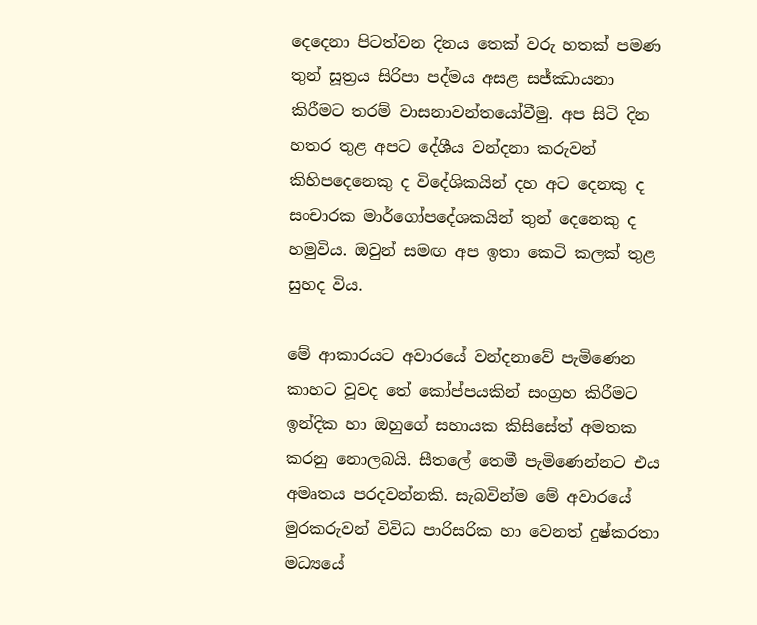දෙදෙනා පිටත්වන දිනය තෙක් වරු හතක් පමණ තුන් සූත්‍රය සිරිපා පද්මය අසළ සජ්ඣායනා කිරීමට තරම් වාසනාවන්තයෝවීමු. අප සිටි දින හතර තුළ අපට දේශීය වන්දනා කරුවන් කිහිපදෙනෙකු ද විදේශිකයින් දහ අට දෙනකු ද සංචාරක මාර්ගෝපදේශකයින් තුන් දෙනෙකු ද හමුවිය. ඔවුන් සමඟ අප ඉතා කෙටි කලක් තුළ සුහද විය.

මේ ආකාරයට අවාරයේ වන්දනාවේ පැමිණෙන කාහට වූවද තේ කෝප්පයකින් සංග්‍රහ කිරීමට ඉන්දික හා ඔහුගේ සහායක කිසිසේත් අමතක කරනු නොලබයි. සීතලේ තෙමී පැමිණෙන්නට එය අමෘතය පරදවන්නකි. සැබවින්ම මේ අවාරයේ මුරකරුවන් විවිධ පාරිසරික හා වෙනත් දුෂ්කරතා මධ්‍යයේ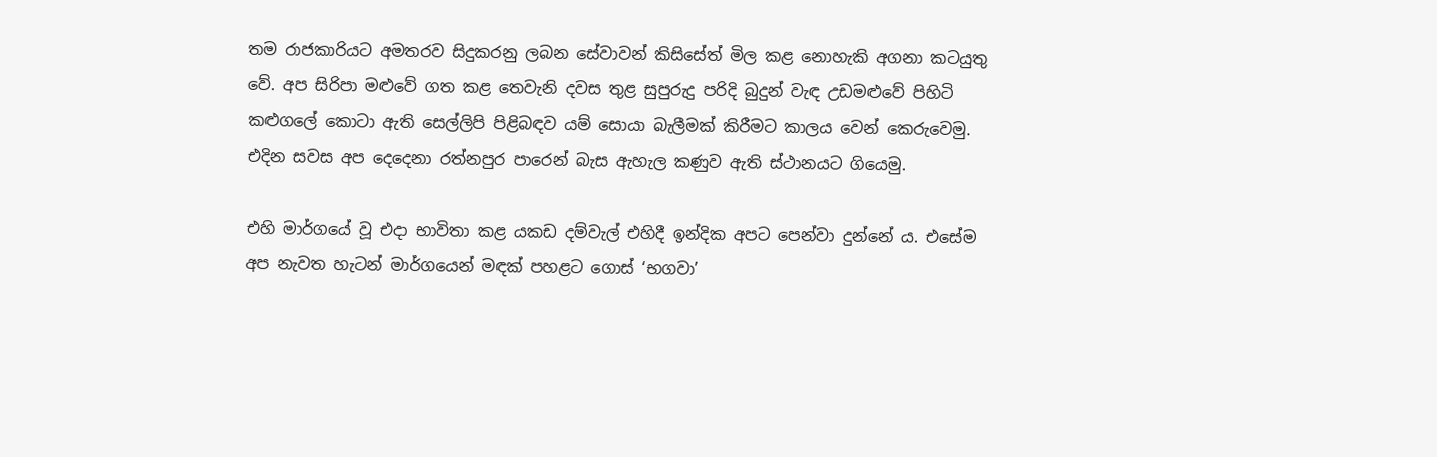තම රාජකාරියට අමතරව සිදුකරනු ලබන සේවාවන් කිසිසේත් මිල කළ නොහැකි අගනා කටයුතු වේ. අප සිරිපා මළුවේ ගත කළ තෙවැනි දවස තුළ සුපුරුදු පරිදි බුදුන් වැඳ උඩමළුවේ පිහිටි කළුගලේ කොටා ඇති සෙල්ලිපි පිළිබඳව යම් සොයා බැලීමක් කිරීමට කාලය වෙන් කෙරුවෙමු. එදින සවස අප දෙදෙනා රත්නපුර පාරෙන් බැස ඇහැල කණුව ඇති ස්ථානයට ගියෙමු.

එහි මාර්ගයේ වූ එදා භාවිතා කළ යකඩ දම්වැල් එහිදී ඉන්දික අපට පෙන්වා දුන්නේ ය. එසේම අප නැවත හැටන් මාර්ගයෙන් මඳක් පහළට ගොස් ‘භගවා’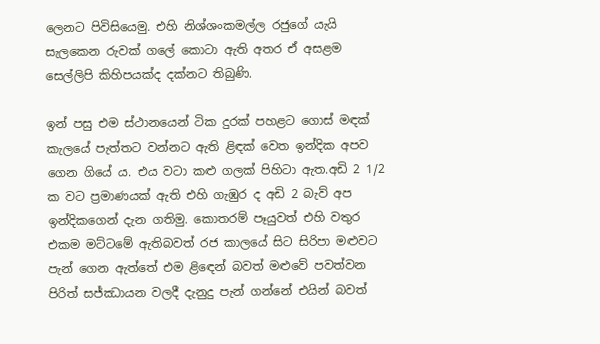ලෙනට පිවිසියෙමු. එහි නිශ්ශංකමල්ල රජුගේ යැයි සැලකෙන රුවක් ගලේ කොටා ඇති අතර ඒ අසළම සෙල්ලිපි කිහිපයක්ද දක්නට තිබුණි.

ඉන් පසු එම ස්ථානයෙන් ටික දුරක් පහළට ගොස් මඳක් කැලයේ පැත්තට වන්නට ඇති ළිඳක් වෙත ඉන්දික අපව ගෙන ගියේ ය. එය වටා කළු ගලක් පිහිටා ඇත.අඩි 2 1/2 ක වට ප්‍රමාණයක් ඇති එහි ගැඹුර ද අඩි 2 බැව් අප ඉන්දිකගෙන් දැන ගතිමු. කොතරම් පෑයුවත් එහි වතුර එකම මට්ටමේ ඇතිබවත් රජ කාලයේ සිට සිරිපා මළුවට පැන් ගෙන ඇත්තේ එම ළිඳෙන් බවත් මළුවේ පවත්වන පිරිත් සජ්ඣායන වලදී දැනුදු පැන් ගන්නේ එයින් බවත්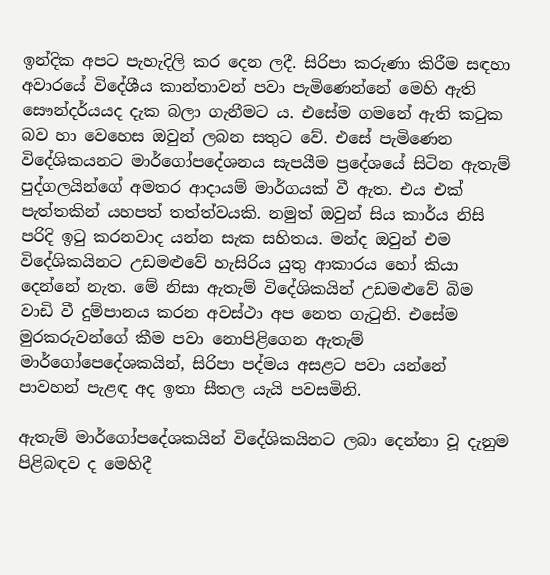ඉන්දික අපට පැහැදිලි කර දෙන ලදී. සිරිපා කරුණා කිරීම සඳහා අවාරයේ විදේශීය කාන්තාවන් පවා පැමිණෙන්නේ මෙහි ඇති සෞන්දර්යයද දැක බලා ගැනීමට ය. එසේම ගමනේ ඇති කටුක බව හා වෙහෙස ඔවුන් ලබන සතුට වේ. එසේ පැමිණෙන විදේශිකයනට මාර්ගෝපදේශනය සැපයීම ප්‍රදේශයේ සිටින ඇතැම් පුද්ගලයින්ගේ අමතර ආදායම් මාර්ගයක් වී ඇත. එය එක් පැත්තකින් යහපත් තත්ත්වයකි. නමුත් ඔවුන් සිය කාර්ය නිසි පරිදි ඉටු කරනවාද යන්න සැක සහිතය. මන්ද ඔවුන් එම විදේශිකයිනට උඩමළුවේ හැසිරිය යුතු ආකාරය හෝ කියා දෙන්නේ නැත. මේ නිසා ඇතැම් විදේශිකයින් උඩමළුවේ බිම වාඩි වී දුම්පානය කරන අවස්ථා අප නෙත ගැටුනි. එසේම මුරකරුවන්ගේ කීම පවා නොපිළිගෙන ඇතැම් මාර්ගෝපෙදේශකයින්, සිරිපා පද්මය අසළට පවා යන්නේ පාවහන් පැළඳ අද ඉතා සීතල යැයි පවසමිනි.

ඇතැම් මාර්ගෝපදේශකයින් විදේශිකයිනට ලබා දෙන්නා වූ දැනුම පිළිබඳව ද මෙහිදී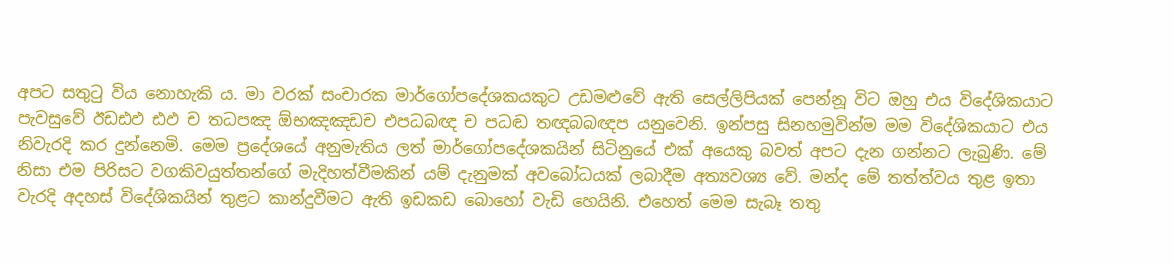අපට සතුටු විය නොහැකි ය. මා වරක් සංචාරක මාර්ගෝපදේශකයකුට උඩමළුවේ ඇති සෙල්ලිපියක් පෙන්නූ විට ඔහු එය විදේශිකයාට පැවසුවේ ඊඩඪඵ ඪඵ ච තධපඤ ඕභඤඤඩච එපධබඥ ච පධඬ තඥබබඥප යනුවෙනි. ඉන්පසු සිනහමුවින්ම මම විදේශිකයාට එය නිවැරදි කර දුන්නෙමි. මෙම ප්‍රදේශයේ අනුමැතිය ලත් මාර්ගෝපදේශකයින් සිටිනුයේ එක් අයෙකු බවත් අපට දැන ගන්නට ලැබුණි. මේ නිසා එම පිරිසට වගකිවයුත්තන්ගේ මැදිහත්වීමකින් යම් දැනුමක් අවබෝධයක් ලබාදීම අත්‍යවශ්‍ය වේ. මන්ද මේ තත්ත්වය තුළ ඉතා වැරදි අදහස් විදේශිකයින් තුළට කාන්දුවීමට ඇති ඉඩකඩ බොහෝ වැඩි හෙයිනි. එහෙත් මෙම සැබෑ තතු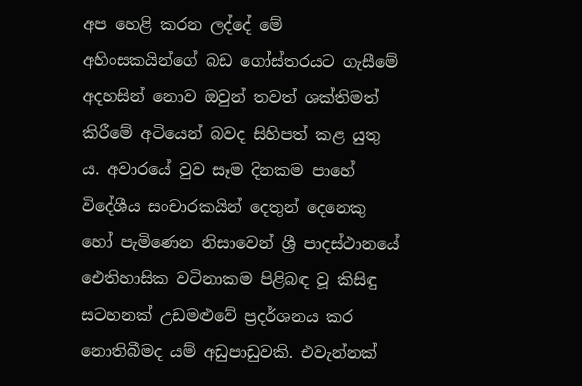අප හෙළි කරන ලද්දේ මේ අහිංසකයින්ගේ බඩ ගෝස්තරයට ගැසීමේ අදහසින් නොව ඔවුන් තවත් ශක්තිමත් කිරීමේ අටියෙන් බවද සිහිපත් කළ යුතු ය. අවාරයේ වුව සෑම දිනකම පාහේ විදේශීය සංචාරකයින් දෙතුන් දෙනෙකු හෝ පැමිණෙන නිසාවෙන් ශ්‍රී පාදස්ථානයේ ඓතිහාසික වටිනාකම පිළිබඳ වූ කිසිඳු සටහනක් උඩමළුවේ ප්‍රදර්ශනය කර නොතිබීමද යම් අඩුපාඩුවකි. එවැන්නක්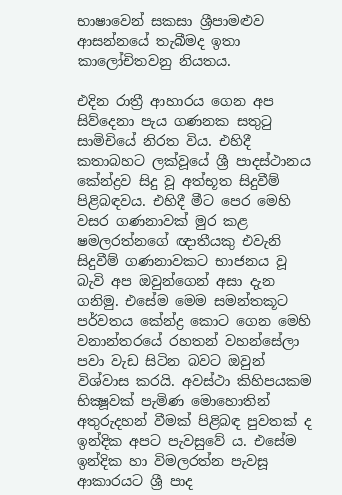භාෂාවෙන් සකසා ශ්‍රීපාමළුව ආසන්නයේ තැබීමද ඉතා කාලෝචිතවනු නියතය.

එදින රාත්‍රී ආහාරය ගෙන අප සිව්දෙනා පැය ගණනක සතුටු සාමිචියේ නිරත විය. එහිදී කතාබහට ලක්වූයේ ශ්‍රී පාදස්ථානය කේන්ද්‍රව සිදු වූ අත්භූත සිදුවීම් පිළිබඳවය. එහිදී මීට පෙර මෙහි වසර ගණනාවක් මුර කළ ෂමලරත්නගේ ඥාතීයකු එවැනි සිදුවීම් ගණනාවකට භාජනය වූ බැවි අප ඔවුන්ගෙන් අසා දැන ගනිමු. එසේම මෙම සමන්තකූට පර්වතය කේන්ද්‍ර කොට ගෙන මෙහි වනාන්තරයේ රහතන් වහන්සේලා පවා වැඩ සිටින බවට ඔවුන් විශ්වාස කරයි. අවස්ථා කිහිපයකම භික්‍ෂූවක් පැමිණ මොහොතින් අතුරුදහන් වීමක් පිළිබඳ පුවතක් ද ඉන්දික අපට පැවසුවේ ය. එසේම ඉන්දික හා විමලරත්න පැවසූ ආකාරයට ශ්‍රී පාද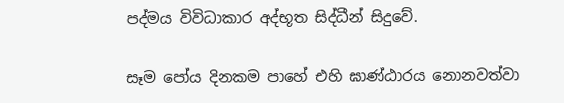පද්මය විවිධාකාර අද්භූත සිද්ධීන් සිදුවේ.

සෑම පෝය දිනකම පාහේ එහි ඝාණ්ඨාරය නොනවත්වා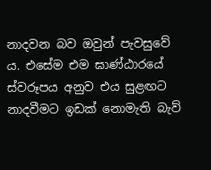නාදවන බව ඔවුන් පැවසුවේ ය. එසේම එම ඝාණ්ඨාරයේ ස්වරූපය අනුව එය සුළඟට නාදවීමට ඉඩක් නොමැති බැව්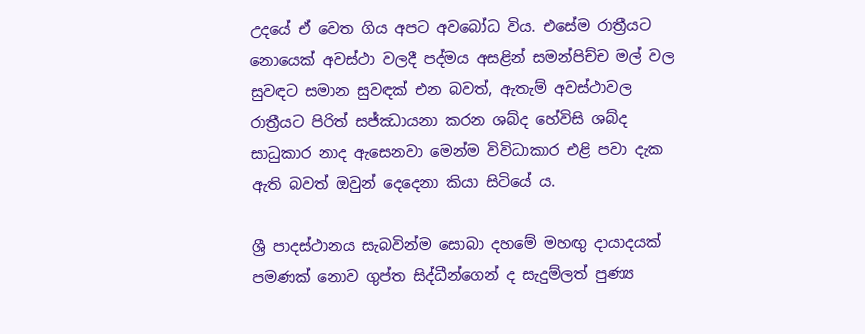උදයේ ඒ වෙත ගිය අපට අවබෝධ විය. එසේම රාත්‍රීයට නොයෙක් අවස්ථා වලදී පද්මය අසළින් සමන්පිච්ච මල් වල සුවඳට සමාන සුවඳක් එන බවත්, ඇතැම් අවස්ථාවල රාත්‍රීයට පිරිත් සජ්ඣායනා කරන ශබ්ද හේවිසි ශබ්ද සාධුකාර නාද ඇසෙනවා මෙන්ම විවිධාකාර එළි පවා දැක ඇති බවත් ඔවුන් දෙදෙනා කියා සිටියේ ය.

ශ්‍රී පාදස්ථානය සැබවින්ම සොබා දහමේ මහඟු දායාදයක් පමණක් නොව ගුප්ත සිද්ධීන්ගෙන් ද සැදුම්ලත් පුණ්‍ය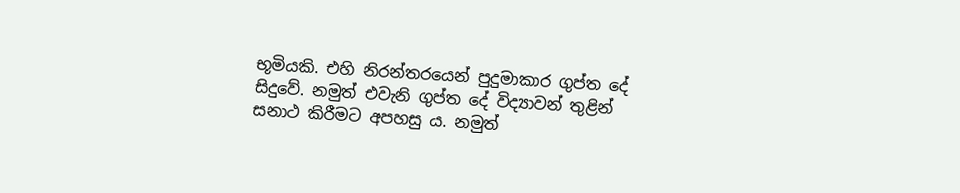භූමියකි. එහි නිරන්තරයෙන් පුදුමාකාර ගුප්ත දේ සිදුවේ. නමුත් එවැනි ගුප්ත දේ විද්‍යාවන් තුළින් සනාථ කිරීමට අපහසු ය. නමුත්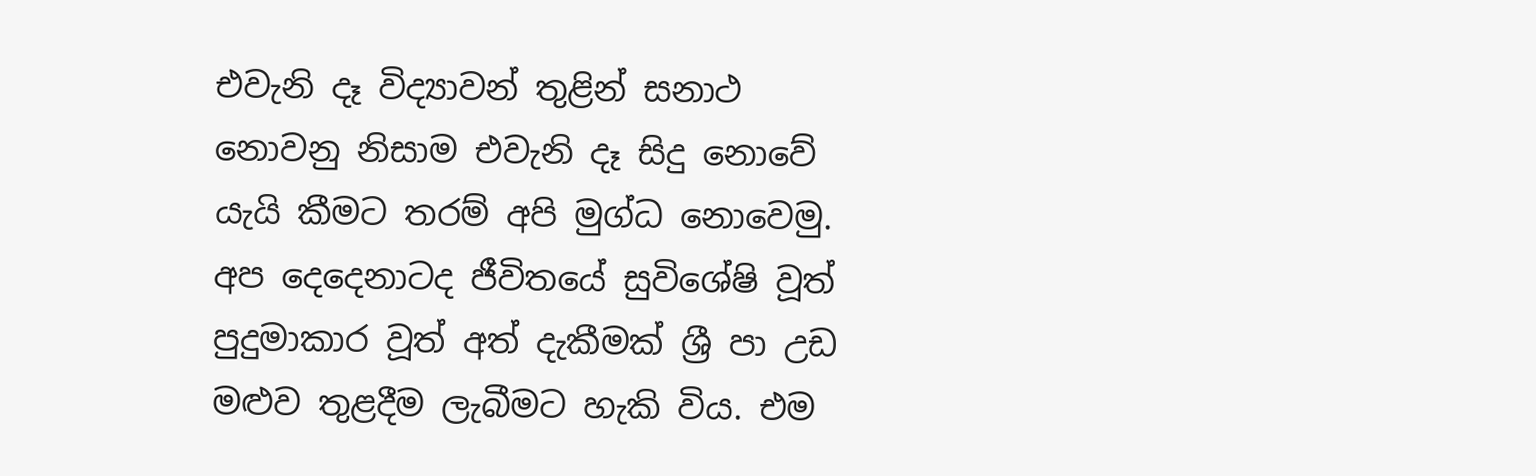එවැනි දෑ විද්‍යාවන් තුළින් සනාථ නොවනු නිසාම එවැනි දෑ සිදු නොවේ යැයි කීමට තරම් අපි මුග්ධ නොවෙමු. අප දෙදෙනාටද ජීවිතයේ සුවිශේෂි වූත් පුදුමාකාර වූත් අත් දැකීමක් ශ්‍රී පා උඩ මළුව තුළදීම ලැබීමට හැකි විය. එම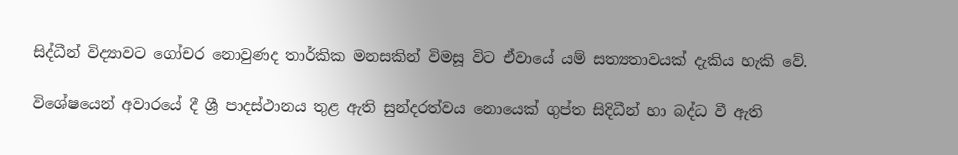සිද්ධීන් විද්‍යාවට ගෝචර නොවුණද තාර්කික මනසකින් විමසූ විට ඒවායේ යම් සත්‍යතාවයක් දැකිය හැකි වේ.

විශේෂයෙන් අවාරයේ දී ශ්‍රී පාදස්ථානය තුළ ඇති සුන්දරත්වය නොයෙක් ගුප්ත සිදිධීන් හා බද්ධ වී ඇති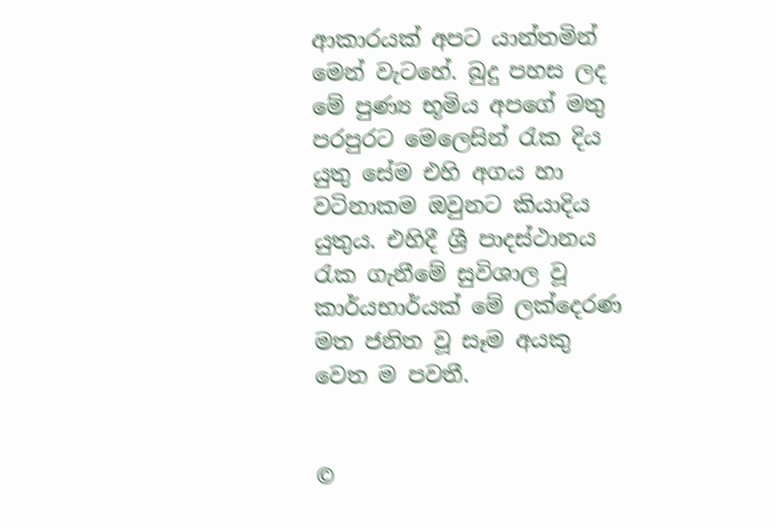ආකාරයක් අපට යාන්තමින් මෙන් වැටහේ. බුදු පහස ලද මේ පුණ්‍ය භූමිය අපගේ මතු පරපුරට මෙලෙසින් රැක දිය යුතු සේම එහි අගය හා වටිනාකම ඔවුනට කියාදිය යුතුය. එහිදී ශ්‍රී පාදස්ථානය රැක ගැනීමේ සුවිශාල වූ කාර්යභාර්යක් මේ ලක්දෙරණ මත ජනිත වූ සෑම අයකු වෙත ම පවතී.


©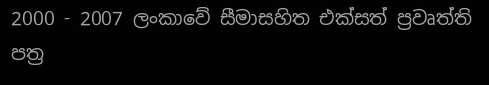2000 - 2007 ලංකාවේ සීමාසහිත එක්සත් ප්‍රවෘත්ති පත්‍ර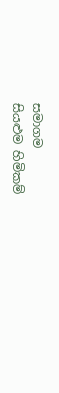සමාගම
සියළුම හිමිකම්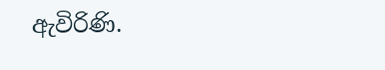ඇවිරිණි.